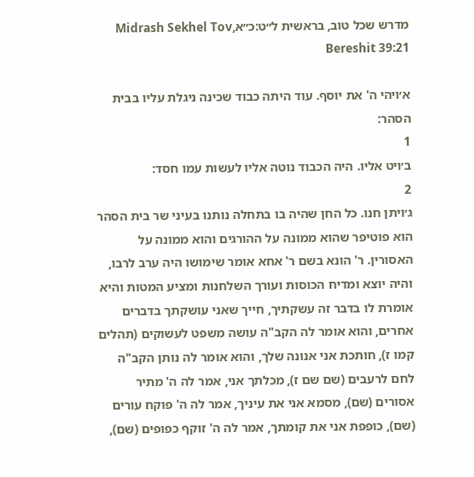מדרש שכל טוב, בראשית ל״ט:כ״אMidrash Sekhel Tov, Bereshit 39:21

א׳ויהי ה' את יוסף. עוד היתה כבוד שכינה ניגלת עליו בבית הסהר:
1
ב׳ויט אליו. היה הכבוד נוטה אליו לעשות עמו חסד:
2
ג׳ויתן חנו. כל החן שהיה בו בתחלה נותנו בעיני שר בית הסהר הוא פוטיפר שהוא ממונה על ההורגים והוא ממונה על האסורין. ר' הונא בשם ר' אחא אומר שימושו היה ערב לרבו, והיה יוצא ומדיח הכוסות ועורך השלחנות ומציע המטות והיא אומרת לו בדבר זה עשקתיך, חייך שאני עושקתך בדברים אחרים, והוא אומר לה הקב"ה עושה משפט לעשוקים (תהלים קמו ז), חותכת אני אנונה שלך, והוא אומר לה נותן הקב"ה לחם לרעבים (שם שם ז), מכלתך אני, אמר לה ה' מתיר אסורים (שם), מסמא אני את עיניך, אמר לה ה' פוקח עורים (שם), כופפת אני את קומתך, אמר לה ה' זוקף כפופים (שם),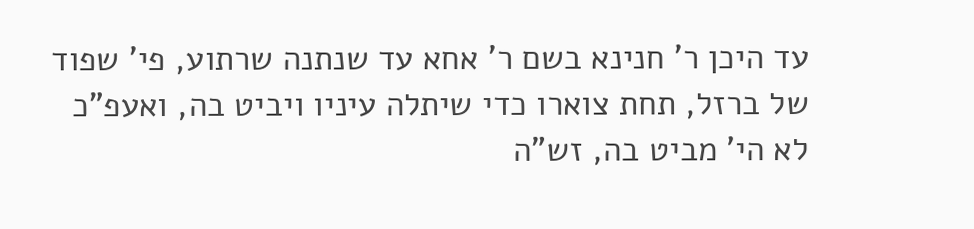עד היכן ר' חנינא בשם ר' אחא עד שנתנה שרתוע, פי' שפוד של ברזל, תחת צוארו כדי שיתלה עיניו ויביט בה, ואעפ"כ לא הי' מביט בה, זש"ה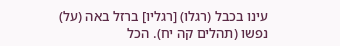עינו בכבל (רגלו) [רגליו] ברזל באה (על) נפשו (תהלים קה יח). הכל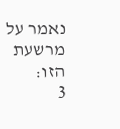נאמר על מרשעת הזו:
3